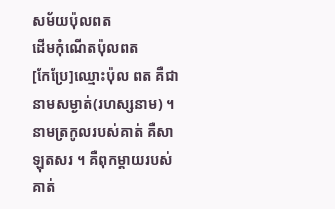សម័យប៉ុលពត
ដើមកុំណើតប៉ុលពត
[កែប្រែ]ឈ្មោះប៉ុល ពត គឺជានាមសម្ងាត់(រហស្សនាម) ។ នាមត្រកូលរបស់គាត់ គឺសា ឡុតសរ ។ គឺពុកម្តាយរបស់គាត់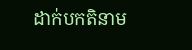ដាក់បកតិនាម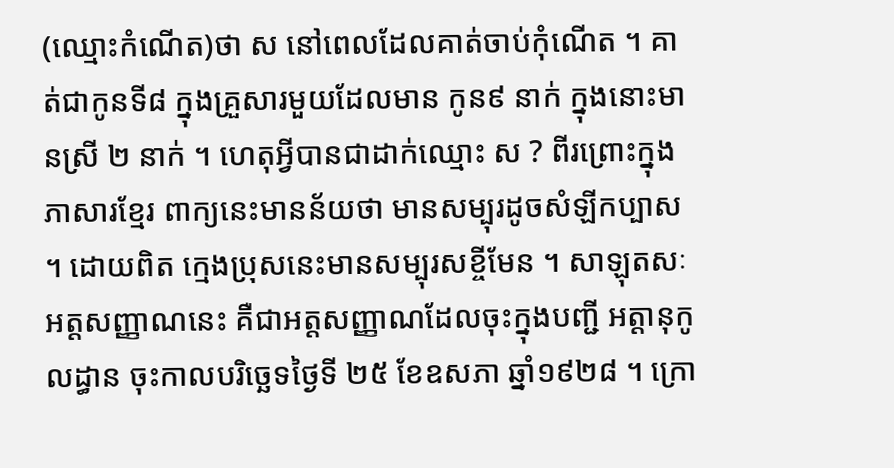(ឈ្មោះកំណើត)ថា ស នៅពេលដែលគាត់ចាប់កុំណើត ។ គាត់ជាកូនទី៨ ក្នុងគ្រួសារមួយដែលមាន កូន៩ នាក់ ក្នុងនោះមានស្រី ២ នាក់ ។ ហេតុអ្វីបានជាដាក់ឈ្មោះ ស ? ពីរព្រោះក្នុងភាសារខ្មែរ ពាក្យនេះមានន័យថា មានសម្បុរដូចសំឡីកប្បាស ។ ដោយពិត ក្មេងប្រុសនេះមានសម្បុរសខ្ចីមែន ។ សាឡុតសៈ អត្តសញ្ញាណនេះ គឺជាអត្តសញ្ញាណដែលចុះក្នុងបញ្ជី អត្តានុកូលដ្ធាន ចុះកាលបរិច្ឆេទថ្ងៃទី ២៥ ខែឧសភា ឆ្នាំ១៩២៨ ។ ក្រោ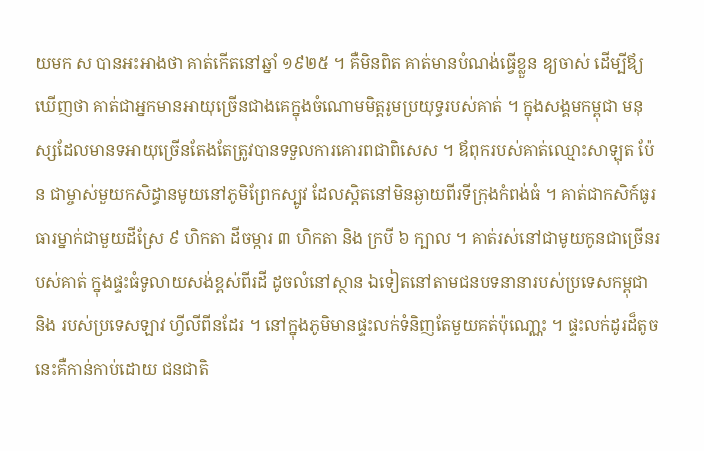យមក ស បានអះអាងថា គាត់កើតនៅឆ្នាំ ១៩២៥ ។ គឺមិនពិត គាត់មានបំណង់ធ្វើខ្លួន ឧ្យចាស់ ដើម្បីឪ្យឃើញថា គាត់ជាអ្នកមានអាយុច្រើនជាងគេក្នុងចំណោមមិត្តរូមប្រយុទ្ធរបស់គាត់ ។ ក្នុងសង្គមកម្ពុជា មនុស្សដែលមានទអាយុច្រើនតែងតែត្រូវបានទទួលការគោរពជាពិសេស ។ ឪពុករបស់គាត់ឈ្មោះសាឡុត ប៉ែន ជាម្ចាស់មួយកសិដ្ធានមូយនៅភូមិព្រែកស្បូវ ដែលស្តិតនៅមិនឆ្ងាយពីរទីក្រុងកំពង់ធំ ។ គាត់ជាកសិក៍ធូរធារម្នាក់ជាមួយដីស្រែ ៩ ហិកតា ដីចម្ការ ៣ ហិកតា និង ក្របី ៦ ក្បាល ។ គាត់រស់នៅជាមូយកូនជាច្រើនរបស់គាត់ ក្នុងផ្ទះធំទូលាយសង់ខ្ពស់ពីរដី ដូចលំនៅស្ថាន ឯទៀតនៅតាមជនបទនានារបស់ប្រទេសកម្ពុជា និង របស់ប្រទេសឡាវ ហ្វីលីពីនដែរ ។ នៅក្នុងភូមិមានផ្ទះលក់ទំនិញតែមួយគត់ប៉ុណោ្ណះ ។ ផ្ទះលក់ដូរដ៏តូចនេះគឺកាន់កាប់ដោយ ជនជាតិ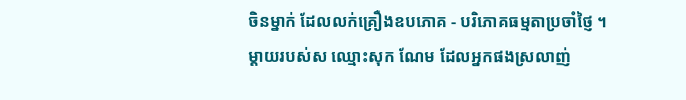ចិនម្នាក់ ដែលលក់គ្រឿងឧបភោគ - បរិភោគធម្មតាប្រចាំថ្ញៃ ។ ម្តាយរបស់ស ឈ្មោះសុក ណែម ដែលអ្នកផងស្រលាញ់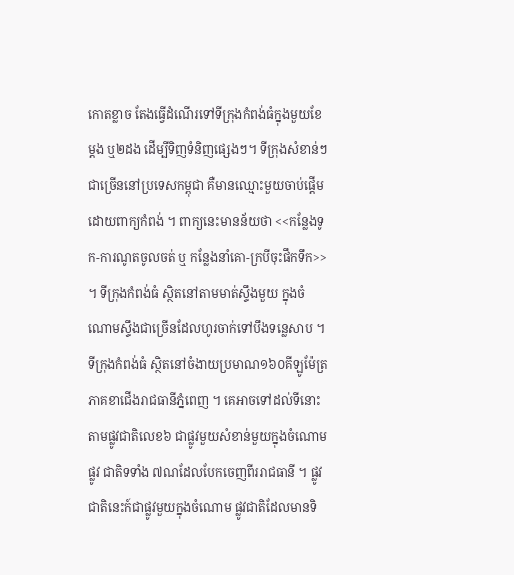កោតខ្លាច តែងធ្វើដំណើរទៅទីក្រុងកំពង់ធំក្នុងមួយខែម្តង ឬ២ដង ដើម្បីទិញទំនិញផ្សេងៗ។ ទីក្រុងសំខាន់ៗជាច្រើននៅប្រទេសកម្ពុជា គឺមានឈ្មោះមួយចាប់ផ្តើមដោយពាក្យកំពង់ ។ ពាក្យនេះមានន័យថា <<កន្លែងទូក-ការណូតចូលចត់ ឬ កន្លែងនាំគោ-ក្របីចុះផឹកទឹក>> ។ ទីក្រុងកំពង់ធំ ស្ថិតនៅតាមមាត់ស្ទឹងមួយ ក្នុងចំណោមស្ទឹងជាច្រើនដែលហូរចាក់ទៅបឹងទន្លេសាប ។ទីក្រុងកំពង់ធំ ស្ថិតនៅចំងាយប្រមាណ១៦០គីឡូម៉ែត្រ ភាគខាជើងរាជធានីភ្នំពេញ ។ គេអាចទៅដល់ទីនោះតាមផ្លូវជាតិលេខ៦ ជាផ្លូវមួយសំខាន់មួយក្នុងចំណោមផ្លូវ ជាតិទទាំង ៧ណដែលបែកចេញពីររាជធានី ។ ផ្លូវជាតិនេះក៍ជាផ្លូវមួយក្នុងចំណោម ផ្លូវជាតិដែលមានទិ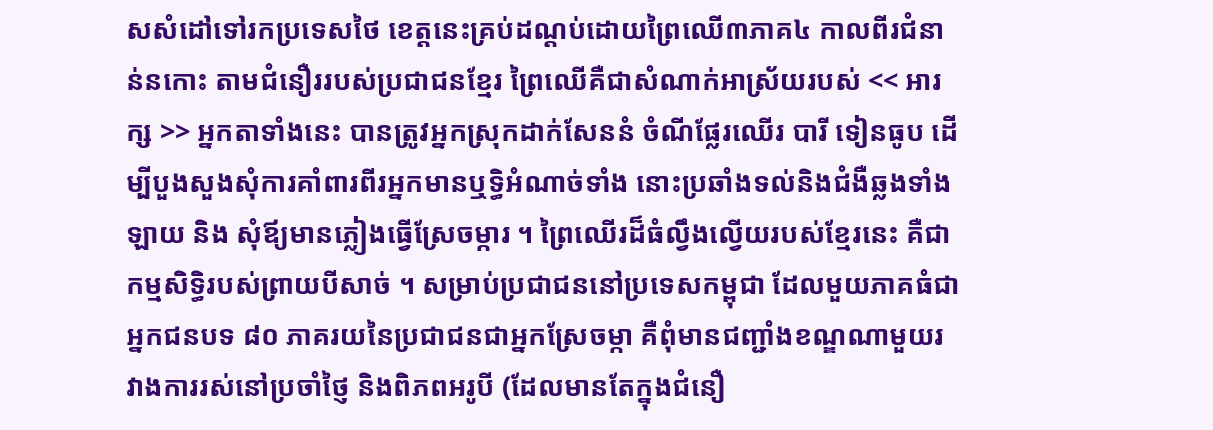សសំដៅទៅរកប្រទេសថៃ ខេត្តនេះគ្រប់ដណ្តប់ដោយព្រៃឈើ៣ភាគ៤ កាលពីរជំនាន់នកោះ តាមជំនឿររបស់ប្រជាជនខ្មែរ ព្រៃឈើគឺជាសំណាក់អាស្រ័យរបស់ << អារក្ស >> អ្នកតាទាំងនេះ បានត្រូវអ្នកស្រុកដាក់សែននំ ចំណីផ្លែរឈើរ បារី ទៀនធូប ដើម្បីបួងសួងសុំការគាំពារពីរអ្នកមានឬទិ្ធអំណាច់ទាំង នោះប្រឆាំងទល់និងជំងឺឆ្លងទាំងឡាយ និង សុំឪ្យមានភ្លៀងធ្វើស្រែចម្ការ ។ ព្រៃឈើរដ៏ធំល្វឹងល្វើយរបស់ខ្មែរនេះ គឺជាកម្មសិទ្ធិរបស់ព្រាយបីសាច់ ។ សម្រាប់ប្រជាជននៅប្រទេសកម្ពុជា ដែលមួយភាគធំជាអ្នកជនបទ ៨០ ភាគរយនៃប្រជាជនជាអ្នកស្រែចម្កា គឺពុំមានជញ្ជាំងខណ្ឌណាមួយរវាងការរស់នៅប្រចាំថ្ញៃ និងពិភពអរូបី (ដែលមានតែក្នុងជំនឿ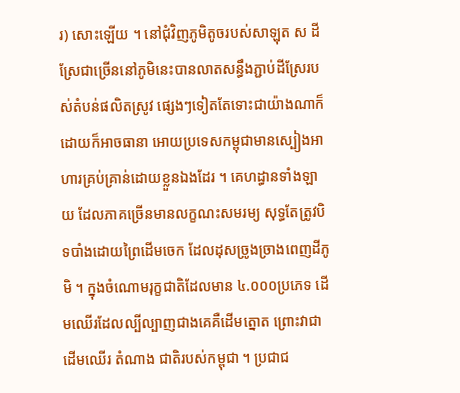រ) សោះឡើយ ។ នៅជុំវិញភូមិតូចរបស់សាឡុត ស ដីស្រែជាច្រើននៅភូមិនេះបានលាតសន្ធឹងភ្ជាប់ដីស្រែរបស់តំបន់ផលិតស្រូវ ផ្សេងៗទៀតតែទោះជាយ៉ាងណាក៏ដោយក៏អាចធានា អោយប្រទេសកម្ពុជាមានស្បៀងអាហារគ្រប់គ្រាន់ដោយខ្លួនឯងដែរ ។ គេហដ្ធានទាំងឡាយ ដែលភាគច្រើនមានលក្ខណះសមរម្យ សុទ្ធតែត្រូវបិទបាំងដោយព្រៃដើមចេក ដែលដុសច្រូងច្រាងពេញដីភូមិ ។ ក្នុងចំណោមរុក្ខជាតិដែលមាន ៤.០០០ប្រភេទ ដើមឈើរដែលល្បីល្បាញជាងគេគឺដើមត្នោត ព្រោះវាជាដើមឈើរ តំណាង ជាតិរបស់កម្ពុជា ។ ប្រជាជ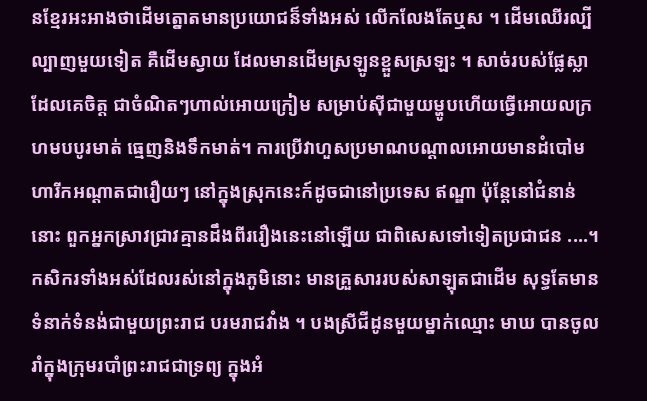នខ្មែរអះអាងថាដើមត្នោតមានប្រយោជន៏ទាំងអស់ លើកលែងតែឬស ។ ដើមឈើរល្បីល្បាញមួយទៀត គឺដើមស្វាយ ដែលមានដើមស្រឡូនខ្ពួសស្រឡះ ។ សាច់របស់ផ្លែស្លា ដែលគេចិត្ត ជាចំណិតៗហាល់អោយក្រៀម សម្រាប់ស៊ីជាមួយម្ហូបហើយធ្វើអោយលក្រហមបបូរមាត់ ធ្មេញនិងទឹកមាត់។ ការប្រើវាហួសប្រមាណបណ្តាលអោយមានដំបៅមហារីកអណ្តាតជារឿយៗ នៅក្នុងស្រុកនេះក៍ដូចជានៅប្រទេស ឥណ្ឌា ប៉ុន្តែនៅជំនាន់នោះ ពួកអ្នកស្រាវជ្រាវគ្មានដឹងពីររឿងនេះនៅឡើយ ជាពិសេសទៅទៀតប្រជាជន ....។ កសិករទាំងអស់ដែលរស់នៅក្នុងភូមិនោះ មានគ្រួសាររបស់សាឡុតជាដើម សុទ្ធតែមានទំនាក់ទំនង់ជាមួយព្រះរាជ បរមរាជវាំង ។ បងស្រីជីដូនមួយម្នាក់ឈ្មោះ មាឃ បានចូលរាំក្នុងក្រុមរបាំព្រះរាជជាទ្រព្យ ក្នុងអំ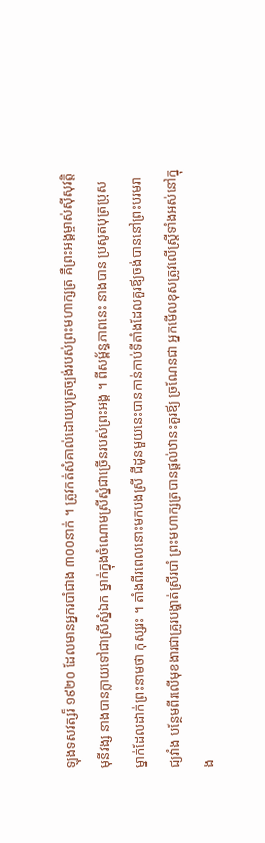ឡុងទសវត្សរ៏ ១៩២០ ដែលមានអ្នករបាំជាង ៣០០នាក់ ។ ត្រូវកត់សំគាល់ដោយបុត្រច្បង់របស់ព្រះមហាក្សត្រ គឺព្រះអង្គម្ចាស់ស៊ីសុវត្តិ មុនីវង្ស នាងបានក្លាយទៅជាស្រីស្នំឯក ម្នាក់ក្នុងចំណោមស្រីស្នំជាច្រើនរបស់ព្រះអង្គ ។ ពីសម្ព័ន្ធភាពនេះ នាងបាន ប្រសូតបុត្រប្រុស ម្នាក់ដែលដាក់ព្រះនាមថា កុស្សរះ ។ តាំងពីរពេលនោះមកបងស្រី ជីដូនមួយនេះបានកាន់កាប់ទីតាំងដែលគួរឪ្យចង់បាននៅព្រះបរមរាជ្យវាំង បនែ្ថមពីរលើមុខងារជាគ្រូរបង្ហាត់ស្រីរបាំ ព្រះមហាក្សត្របានផ្តល់ឋានះគួរឪ្យ ច្រណែនជា អ្នកមើលខុសត្រូវលើស្រ្តីទាំងអស់នៅក្នុង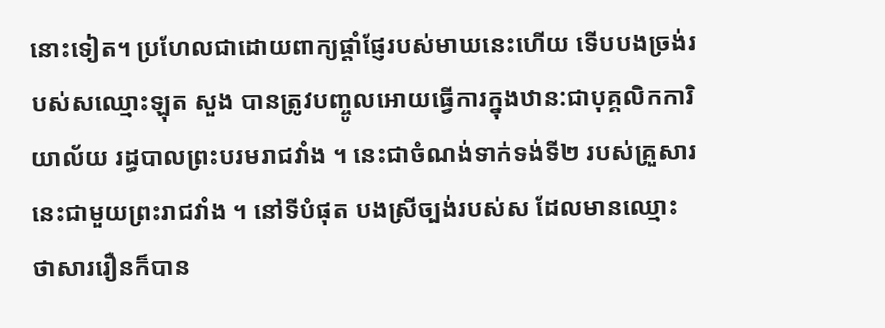នោះទៀត។ ប្រហែលជាដោយពាក្យផ្តាំផ្ញែរបស់មាឃនេះហើយ ទើបបងច្រង់របស់សឈ្មោះឡុត សួង បានត្រូវបញ្ចូលអោយធ្វើការក្នុងឋាន:ជាបុគ្គលិកការិយាល័យ រដ្ធបាលព្រះបរមរាជវាំង ។ នេះជាចំណង់ទាក់ទង់ទី២ របស់គ្រួសារនេះជាមួយព្រះរាជវាំង ។ នៅទីបំផុត បងស្រីច្បង់របស់ស ដែលមានឈ្មោះថាសាររឿនក៏បាន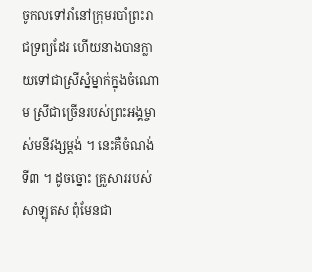ចូកលទៅរាំនៅក្រុមរបាំព្រះរាជទ្រព្យដែរ ហើយនាងបានក្លាយទៅជាស្រីស្នំម្នាក់ក្នុងចំណោម ស្រីជាច្រើនរបស់ព្រះអង្គម្ចាស់មនីវង្សម្តង់ ។ នេះគឺចំណង់ទី៣ ។ ដូចច្នោះ គ្រួសាររបស់សាឡុតស ពុំមែនជា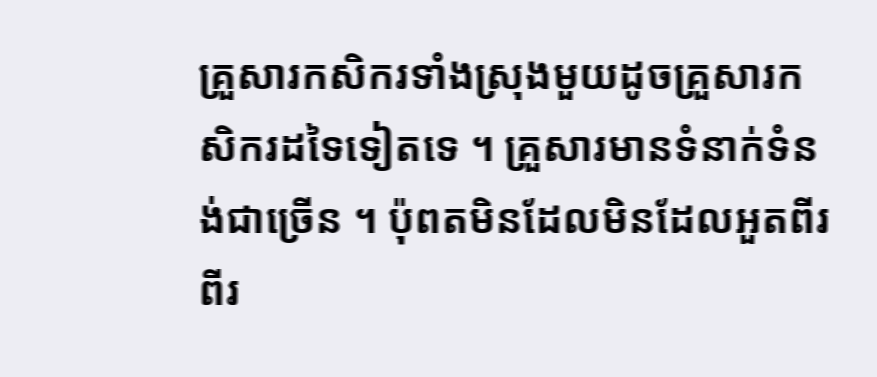គ្រួសារកសិករទាំងស្រុងមួយដូចគ្រួសារកសិករដទៃទៀតទេ ។ គ្រួសារមានទំនាក់ទំនង់ជាច្រើន ។ ប៉ុពតមិនដែលមិនដែលអួតពីរពីរ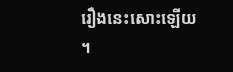រឿងនេះសោះឡើយ ។